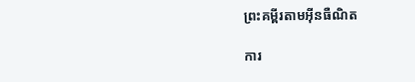ព្រះគម្ពីរតាមអ៊ីនធឺណិត

ការ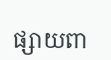ផ្សាយពា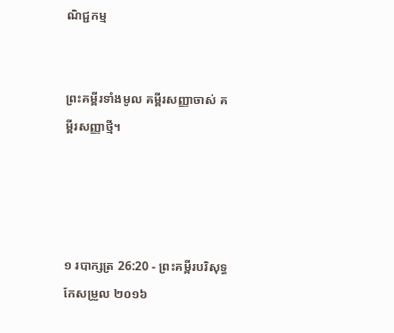ណិជ្ជកម្ម


ព្រះគម្ពីរទាំងមូល គម្ពីរសញ្ញាចាស់ គម្ពីរសញ្ញាថ្មី។




១ របា‌ក្សត្រ 26:20 - ព្រះគម្ពីរបរិសុទ្ធកែសម្រួល ២០១៦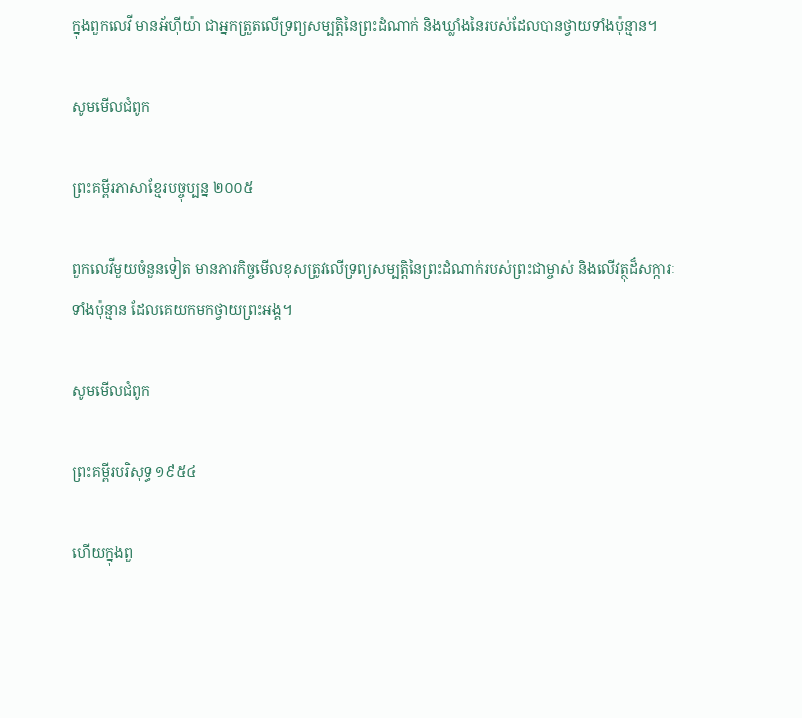ក្នុងពួកលេវី មានអ័ហ៊ី‌យ៉ា ជាអ្នកត្រួតលើទ្រព្យសម្បត្តិនៃព្រះ‌ដំណាក់ និងឃ្លាំងនៃរបស់ដែលបានថ្វាយទាំងប៉ុន្មាន។

សូមមើលជំពូក

ព្រះគម្ពីរភាសាខ្មែរបច្ចុប្បន្ន ២០០៥

ពួកលេវីមួយចំនួនទៀត មានភារ‌កិច្ចមើលខុសត្រូវលើទ្រព្យសម្បត្តិនៃព្រះ‌ដំណាក់របស់ព្រះ‌ជាម្ចាស់ និងលើវត្ថុដ៏សក្ការៈទាំងប៉ុន្មាន ដែលគេយកមកថ្វាយព្រះអង្គ។

សូមមើលជំពូក

ព្រះគម្ពីរបរិសុទ្ធ ១៩៥៤

ហើយក្នុងពួ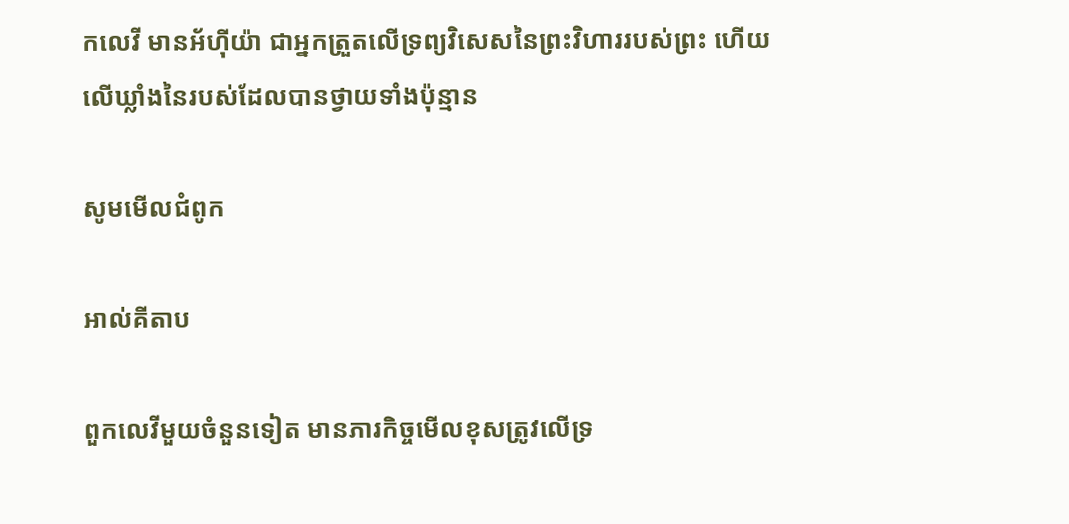កលេវី មានអ័ហ៊ីយ៉ា ជាអ្នកត្រួតលើទ្រព្យវិសេសនៃព្រះ‌វិហាររបស់ព្រះ ហើយលើឃ្លាំងនៃរបស់ដែលបានថ្វាយទាំងប៉ុន្មាន

សូមមើលជំពូក

អាល់គីតាប

ពួកលេវីមួយចំនួនទៀត មានភារកិច្ចមើលខុសត្រូវលើទ្រ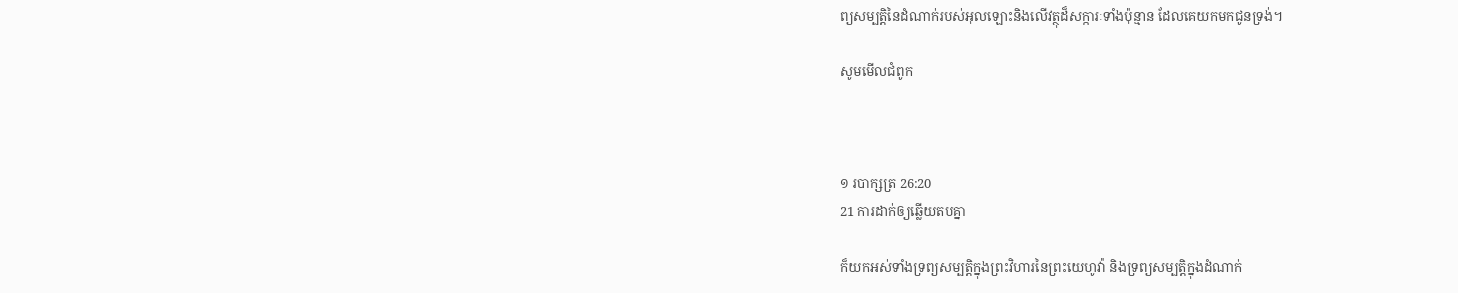ព្យសម្បត្តិនៃដំណាក់របស់អុលឡោះនិងលើវត្ថុដ៏សក្ការៈទាំងប៉ុន្មាន ដែលគេយកមកជូនទ្រង់។

សូមមើលជំពូក



១ របា‌ក្សត្រ 26:20
21 ការដាក់ឲ្យឆ្លើយតបគ្នា

ក៏យកអស់ទាំងទ្រព្យ‌សម្បត្តិក្នុងព្រះ‌វិហារនៃព្រះ‌យេហូវ៉ា និងទ្រព្យ‌សម្បត្តិក្នុងដំណាក់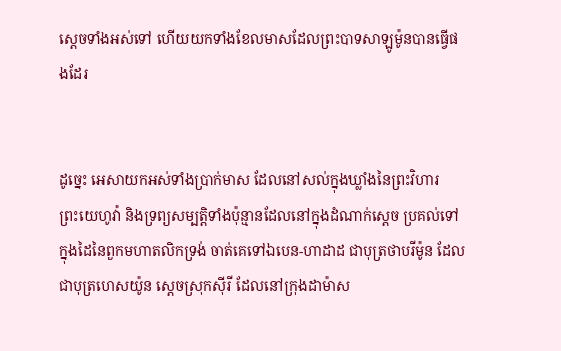ស្តេចទាំងអស់ទៅ ហើយយកទាំងខែលមាសដែលព្រះបាទសាឡូម៉ូនបានធ្វើផងដែរ


ដូច្នេះ អេសាយកអស់ទាំងប្រាក់មាស ដែលនៅសល់ក្នុងឃ្លាំងនៃព្រះ‌វិហារព្រះ‌យេហូវ៉ា និងទ្រព្យ‌សម្បត្តិទាំងប៉ុន្មានដែលនៅក្នុងដំណាក់ស្តេច ប្រគល់ទៅក្នុងដៃនៃពួកមហា‌តលិកទ្រង់ ចាត់គេទៅឯបេន-ហាដាដ ជាបុត្រថាបរីម៉ូន ដែលជាបុត្រហេស‌យ៉ូន ស្តេចស្រុកស៊ីរី ដែលនៅក្រុងដាម៉ាស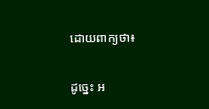ដោយពាក្យថា៖


ដូច្នេះ អ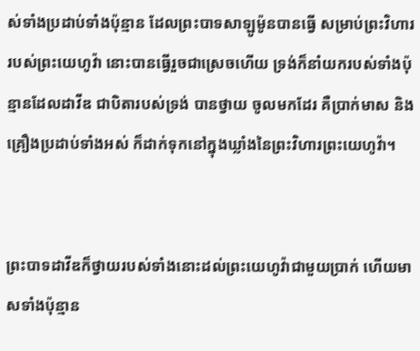ស់ទាំងប្រដាប់ទាំងប៉ុន្មាន ដែលព្រះបាទសាឡូម៉ូនបានធ្វើ សម្រាប់ព្រះ‌វិហាររបស់ព្រះ‌យេហូវ៉ា នោះបានធ្វើរួចជាស្រេចហើយ ទ្រង់ក៏នាំយករបស់ទាំងប៉ុន្មានដែលដាវីឌ ជាបិតារបស់ទ្រង់ បានថ្វាយ ចូលមកដែរ គឺប្រាក់មាស និងគ្រឿងប្រដាប់ទាំងអស់ ក៏ដាក់ទុកនៅក្នុងឃ្លាំងនៃព្រះ‌វិហារព្រះ‌យេហូវ៉ា។


ព្រះបាទដាវីឌក៏ថ្វាយរបស់ទាំងនោះដល់ព្រះ‌យេហូវ៉ាជា‌មួយប្រាក់ ហើយមាសទាំងប៉ុន្មាន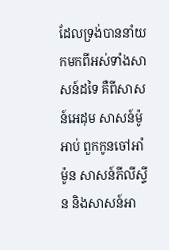ដែលទ្រង់បាននាំយកមកពីអស់ទាំងសាសន៍ដទៃ គឺពីសាសន៍អេដុម សាសន៍ម៉ូអាប់ ពួកកូនចៅអាំម៉ូន សាសន៍ភីលី‌ស្ទីន និងសាសន៍អា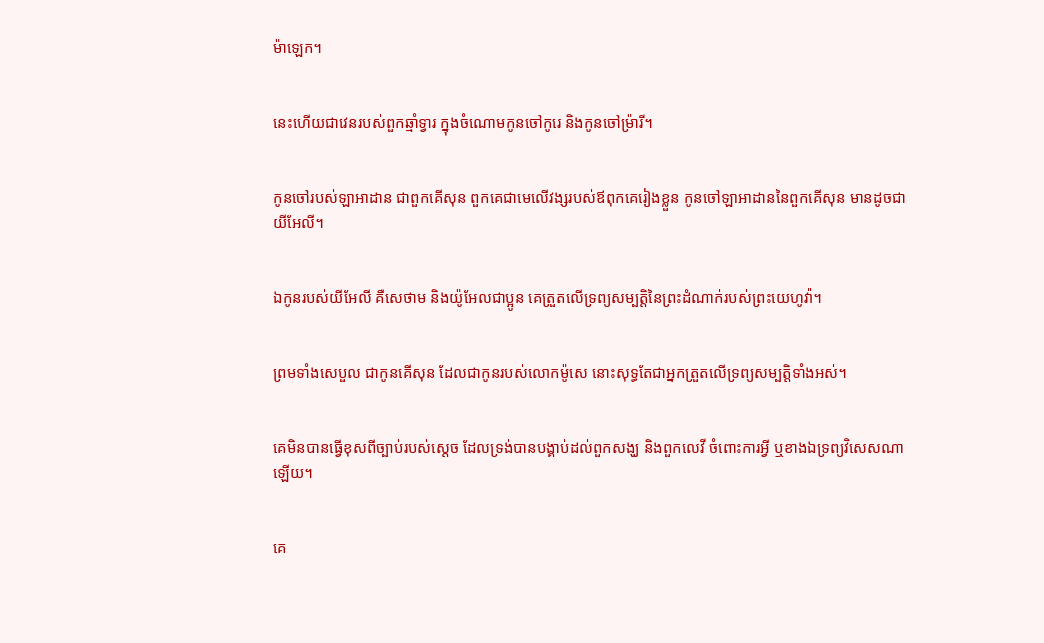ម៉ា‌ឡេក។


នេះហើយជាវេនរបស់ពួកឆ្មាំទ្វារ ក្នុងចំណោមកូនចៅកូរេ និងកូនចៅម្រ៉ារី។


កូនចៅរបស់ឡាអា‌ដាន ជាពួកគើសុន ពួកគេជាមេលើវង្សរបស់ឪពុកគេរៀងខ្លួន កូនចៅឡាអា‌ដាននៃពួកគើសុន មានដូចជា យីអែ‌លី។


ឯកូនរបស់យីអែ‌លី គឺសេថាម និងយ៉ូអែលជាប្អូន គេត្រួតលើទ្រព្យសម្បត្តិនៃព្រះ‌ដំណាក់របស់ព្រះ‌យេហូវ៉ា។


ព្រមទាំងសេបួល ជាកូនគើសុន ដែលជាកូនរបស់លោកម៉ូសេ នោះសុទ្ធតែជាអ្នកត្រួតលើទ្រព្យសម្បត្តិទាំងអស់។


គេមិនបានធ្វើខុសពីច្បាប់របស់ស្តេច ដែលទ្រង់បានបង្គាប់ដល់ពួកសង្ឃ និងពួកលេវី ចំពោះការអ្វី ឬខាងឯទ្រព្យវិសេសណាឡើយ។


គេ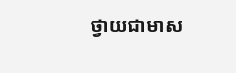ថ្វាយជាមាស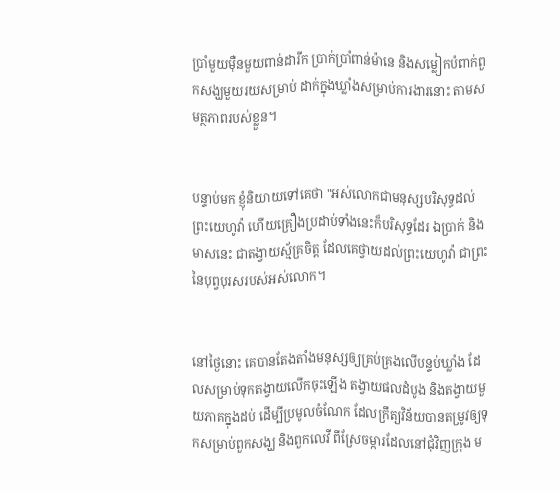ប្រាំមួយម៉ឺនមួយពាន់ដារីក ប្រាក់ប្រាំពាន់ម៉ានេ និងសម្លៀក‌បំពាក់ពួកសង្ឃមួយរយសម្រាប់ ដាក់ក្នុងឃ្លាំងសម្រាប់ការងារនោះ តាមសមត្ថ‌ភាពរបស់ខ្លួន។


បន្ទាប់មក ខ្ញុំនិយាយទៅគេថា "អស់លោកជាមនុស្សបរិសុទ្ធដល់ព្រះ‌យេហូវ៉ា ហើយគ្រឿងប្រដាប់ទាំងនេះក៏បរិសុទ្ធដែរ ឯប្រាក់ និងមាសនេះ ជាតង្វាយស្ម័គ្រចិត្ត ដែលគេថ្វាយដល់ព្រះ‌យេហូវ៉ា ជាព្រះនៃបុព្វ‌បុរសរបស់អស់លោក។


នៅថ្ងៃនោះ គេបានតែងតាំងមនុស្សឲ្យគ្រប់គ្រងលើបន្ទប់ឃ្លាំង ដែលសម្រាប់ទុកតង្វាយលើកចុះឡើង តង្វាយផលដំបូង និងតង្វាយមួយភាគក្នុងដប់ ដើម្បីប្រមូលចំណែក ដែលក្រឹត្យ‌វិន័យបានតម្រូវឲ្យទុកសម្រាប់ពួកសង្ឃ និងពួកលេវី ពីស្រែចម្ការដែលនៅជុំវិញក្រុង ម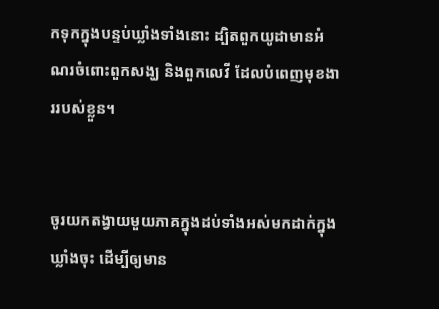កទុកក្នុងបន្ទប់ឃ្លាំងទាំងនោះ ដ្បិតពួកយូដាមានអំណរចំពោះពួកសង្ឃ និងពួកលេវី ដែលបំពេញមុខងាររបស់ខ្លួន។


ចូរយកតង្វាយមួយភាគក្នុងដប់ទាំងអស់មកដាក់ក្នុងឃ្លាំងចុះ ដើម្បីឲ្យមាន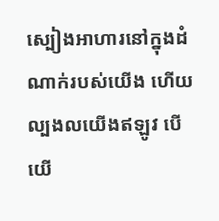ស្បៀងអាហារនៅក្នុងដំណាក់របស់យើង ហើយល្បង‌លយើងឥឡូវ បើយើ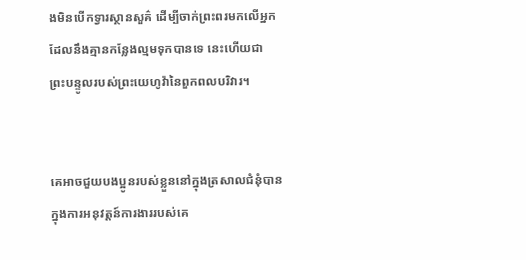ងមិនបើកទ្វារស្ថាន‌សួគ៌ ដើម្បីចាក់ព្រះ‌ពរមកលើអ្នក ដែលនឹងគ្មានកន្លែងល្មមទុកបានទេ នេះហើយជាព្រះ‌បន្ទូលរបស់ព្រះ‌យេហូវ៉ានៃពួកពល‌បរិវារ។


គេអាចជួយបងប្អូនរបស់ខ្លួននៅក្នុងត្រសាលជំនុំបាន ក្នុងការអនុវត្តន៍ការងាររបស់គេ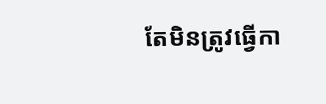តែមិនត្រូវធ្វើកា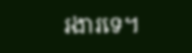រ‌ងារទេ។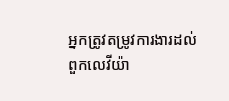អ្នកត្រូវតម្រូវការ‌ងារដល់ពួកលេវីយ៉ា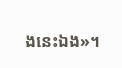ងនេះឯង»។